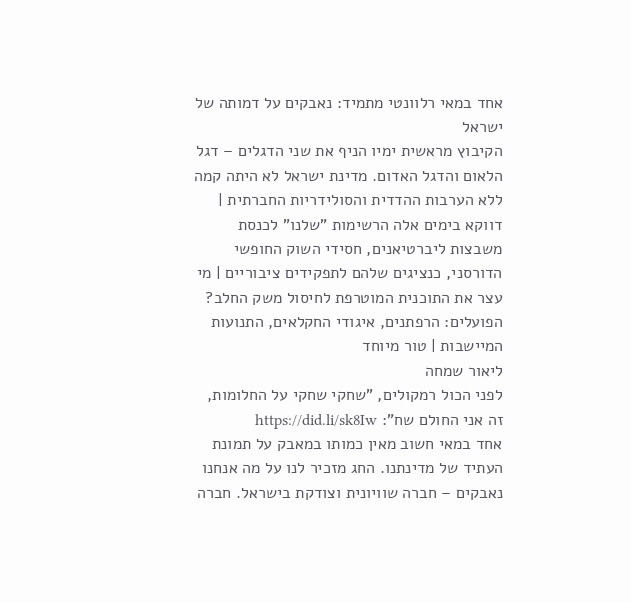אחד במאי רלוונטי מתמיד: נאבקים על דמותה של ישראל
הקיבוץ מראשית ימיו הניף את שני הדגלים – דגל הלאום והדגל האדום. מדינת ישראל לא היתה קמה ללא הערבות ההדדית והסולידריות החברתית | דווקא בימים אלה הרשימות "שלנו" לכנסת משבצות ליברטיאנים, חסידי השוק החופשי הדורסני, כנציגים שלהם לתפקידים ציבוריים | מי עצר את התוכנית המוטרפת לחיסול משק החלב? הפועלים: הרפתנים, איגודי החקלאים, התנועות המיישבות | טור מיוחד
ליאור שמחה
לפני הכול רמקולים, "שחקי שחקי על החלומות, זה אני החולם שח": https://did.li/sk8Iw
אחד במאי חשוב מאין כמותו במאבק על תמונת העתיד של מדינתנו. החג מזכיר לנו על מה אנחנו נאבקים – חברה שוויונית וצודקת בישראל. חברה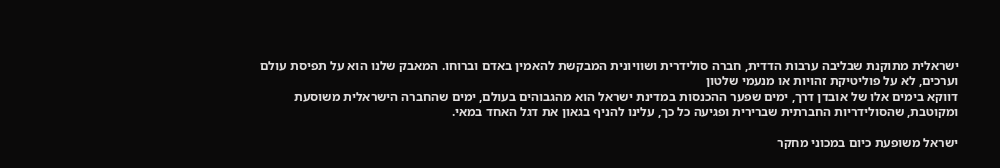ישראלית מתוקנת שבליבה ערבות הדדית, חברה סולידרית ושוויונית המבקשת להאמין באדם וברוחו. המאבק שלנו הוא על תפיסת עולם וערכים, לא על פוליטיקת זהויות או מנעמי שלטון
דווקא בימים אלו של אובדן דרך, ימים שפער ההכנסות במדינת ישראל הוא מהגבוהים בעולם, ימים שהחברה הישראלית משוסעת ומקוטבת, שהסולידריות החברתית שברירית ופגיעה כל כך, עלינו להניף בגאון את דגל האחד במאי.

ישראל משופעת כיום במכוני מחקר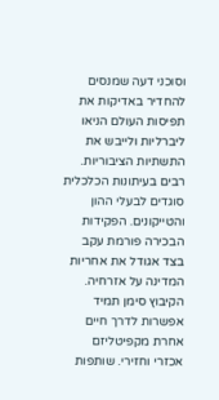וסוכני דעה שמנסים להחדיר באדיקות את תפיסות העולם הניאו ליברליות ולייבש את התשתיות הציבוריות. רבים בעיתונות הכלכלית סוגדים לבעלי ההון והטייקונים. הפקידות הבכירה פורמת עקב בצד אגודל את אחריות המדינה על אזרחיה.
הקיבוץ סימן תמיד אפשרות לדרך חיים אחרת מקפיטליזם אכזרי וחזירי. שותפות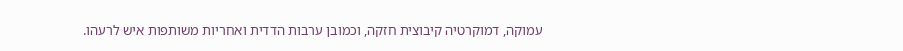עמוקה, דמוקרטיה קיבוצית חזקה, וכמובן ערבות הדדית ואחריות משותפות איש לרעהו.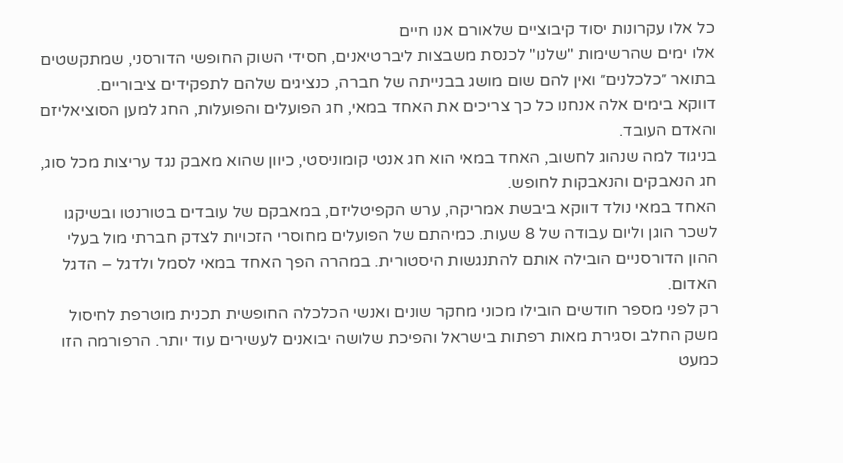כל אלו עקרונות יסוד קיבוציים שלאורם אנו חיים
אלו ימים שהרשימות "שלנו" לכנסת משבצות ליברטיאנים, חסידי השוק החופשי הדורסני, שמתקשטים בתואר ״כלכלנים״ ואין להם שום מושג בבנייתה של חברה, כנציגים שלהם לתפקידים ציבוריים.
דווקא בימים אלה אנחנו כל כך צריכים את האחד במאי, חג הפועלים והפועלות, החג למען הסוציאליזם והאדם העובד.
בניגוד למה שנהוג לחשוב, האחד במאי הוא חג אנטי קומוניסטי, כיוון שהוא מאבק נגד עריצות מכל סוג, חג הנאבקים והנאבקות לחופש.
האחד במאי נולד דווקא ביבשת אמריקה, ערש הקפיטליזם, במאבקם של עובדים בטורנטו ובשיקגו לשכר הוגן וליום עבודה של 8 שעות. כמיהתם של הפועלים מחוסרי הזכויות לצדק חברתי מול בעלי ההון הדורסניים הובילה אותם להתנגשות היסטורית. במהרה הפך האחד במאי לסמל ולדגל – הדגל האדום.
רק לפני מספר חודשים הובילו מכוני מחקר שונים ואנשי הכלכלה החופשית תכנית מוטרפת לחיסול משק החלב וסגירת מאות רפתות בישראל והפיכת שלושה יבואנים לעשירים עוד יותר. הרפורמה הזו כמעט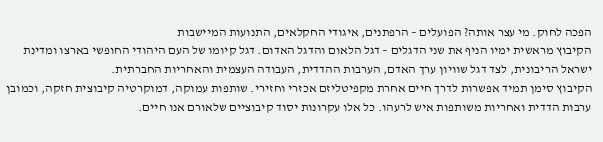הפכה לחוק. מי עצר אותה? הפועלים – הרפתנים, איגודי החקלאים, התנועות המיישבות
הקיבוץ מראשית ימיו הניף את שני הדגלים – דגל הלאום והדגל האדום. דגל קיומו של העם היהודי החופשי בארצו ומדינת ישראל הריבונית, לצד דגל שוויון ערך האדם, הערבות ההדדית, העבודה העצמית והאחריות החברתית.
הקיבוץ סימן תמיד אפשרות לדרך חיים אחרת מקפיטליזם אכזרי וחזירי. שותפות עמוקה, דמוקרטיה קיבוצית חזקה, וכמובן ערבות הדדית ואחריות משותפות איש לרעהו. כל אלו עקרונות יסוד קיבוציים שלאורם אנו חיים.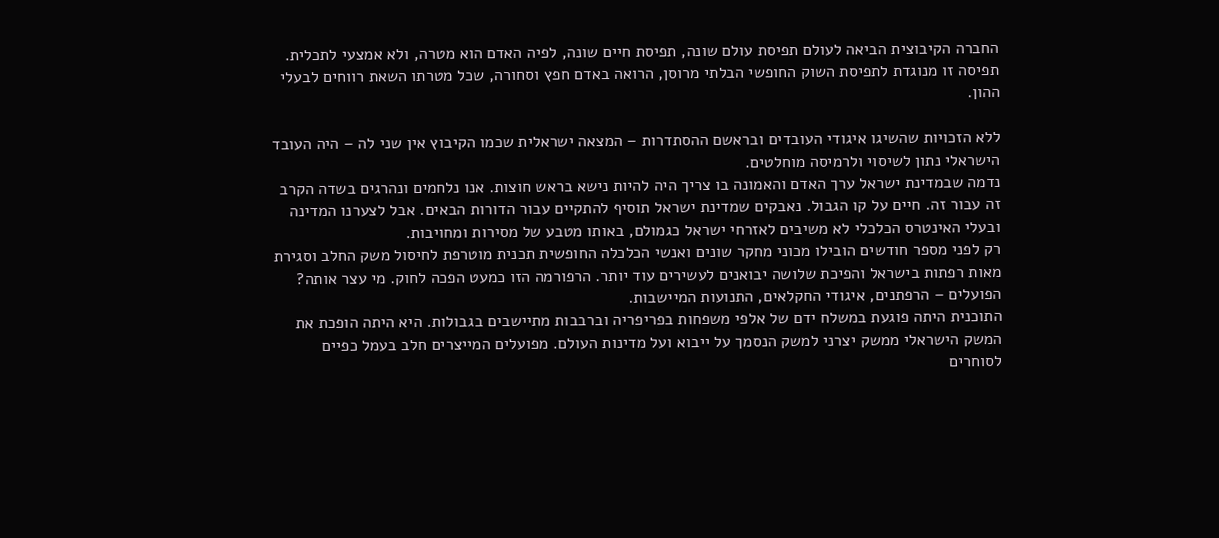החברה הקיבוצית הביאה לעולם תפיסת עולם שונה, תפיסת חיים שונה, לפיה האדם הוא מטרה, ולא אמצעי לתכלית. תפיסה זו מנוגדת לתפיסת השוק החופשי הבלתי מרוסן, הרואה באדם חפץ וסחורה, שכל מטרתו השאת רווחים לבעלי ההון.

ללא הזכויות שהשיגו איגודי העובדים ובראשם ההסתדרות – המצאה ישראלית שכמו הקיבוץ אין שני לה – היה העובד הישראלי נתון לשיסוי ולרמיסה מוחלטים.
נדמה שבמדינת ישראל ערך האדם והאמונה בו צריך היה להיות נישא בראש חוצות. אנו נלחמים ונהרגים בשדה הקרב זה עבור זה. חיים על קו הגבול. נאבקים שמדינת ישראל תוסיף להתקיים עבור הדורות הבאים. אבל לצערנו המדינה ובעלי האינטרס הכלכלי לא משיבים לאזרחי ישראל כגמולם, באותו מטבע של מסירות ומחויבות.
רק לפני מספר חודשים הובילו מכוני מחקר שונים ואנשי הכלכלה החופשית תכנית מוטרפת לחיסול משק החלב וסגירת מאות רפתות בישראל והפיכת שלושה יבואנים לעשירים עוד יותר. הרפורמה הזו כמעט הפכה לחוק. מי עצר אותה? הפועלים – הרפתנים, איגודי החקלאים, התנועות המיישבות.
התוכנית היתה פוגעת במשלח ידם של אלפי משפחות בפריפריה וברבבות מתיישבים בגבולות. היא היתה הופכת את המשק הישראלי ממשק יצרני למשק הנסמך על ייבוא ועל מדינות העולם. מפועלים המייצרים חלב בעמל כפיים לסוחרים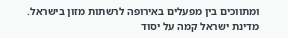ומתווכים בין מפעלים באירופה לרשתות מזון בישראל.
מדינת ישראל קמה על יסוד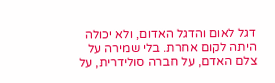דגל לאום והדגל האדום, ולא יכולה היתה לקום אחרת. בלי שמירה על צלם האדם, על חברה סולידרית, על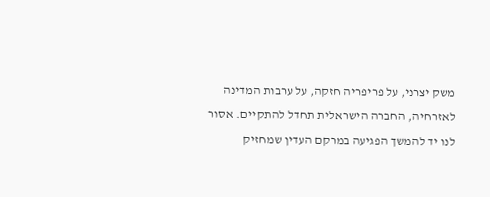משק יצרני, על פריפריה חזקה, על ערבות המדינה לאזרחיה, החברה הישראלית תחדל להתקיים. אסור לנו יד להמשך הפגיעה במרקם העדין שמחזיק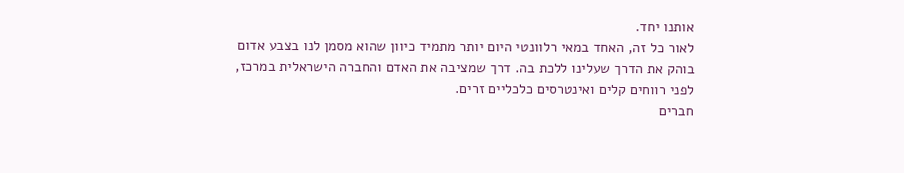אותנו יחד.
לאור כל זה, האחד במאי רלוונטי היום יותר מתמיד כיוון שהוא מסמן לנו בצבע אדום בוהק את הדרך שעלינו ללכת בה. דרך שמציבה את האדם והחברה הישראלית במרכז, לפני רווחים קלים ואינטרסים כלכליים זרים.
חברים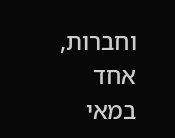וחברות,
אחד במאי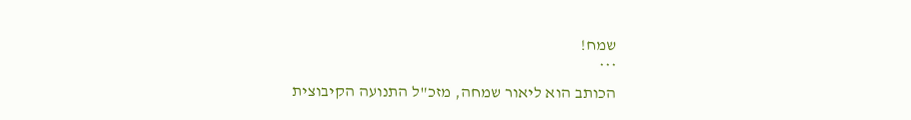שמח!
***
הכותב הוא ליאור שמחה, מזכ"ל התנועה הקיבוצית